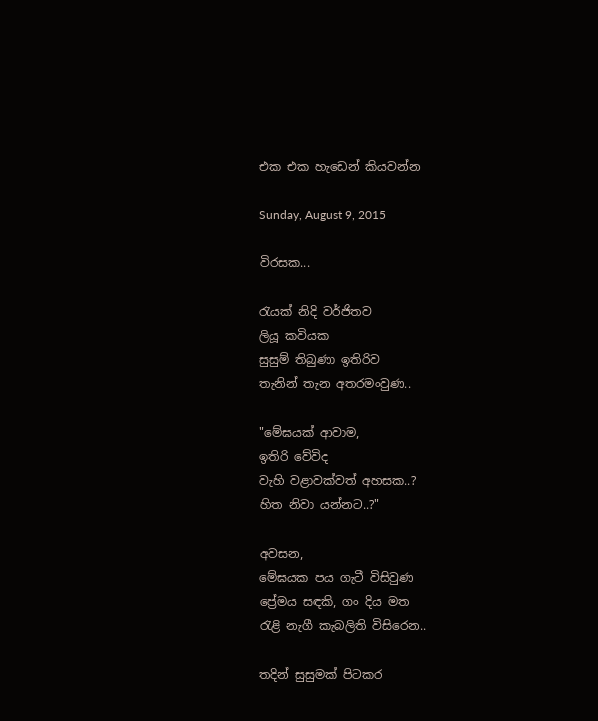එක එක හැඩෙන් කියවන්න

Sunday, August 9, 2015

විරසක...

රැයක් නිදි වර්ජිතව
ලියූ කවියක
සුසුම් තිබුණා ඉතිරිව
තැනින් තැන අතරමංවුණ..

"මේඝයක් ආවාම,
ඉතිරි වේවිද
වැහි වළාවක්වත් අහසක..?
හිත නිවා යන්නට..?"

අවසන,
මේඝයක පය ගැටී විසිවුණ
ප්‍රේමය සඳකි, ගං දිය මත
රැළි නැගී කැබලිති විසිරෙන..

තදින් සුසුමක් පිටකර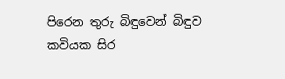පිරෙන තුරු බිඳුවෙන් බිඳුව
කවියක සිර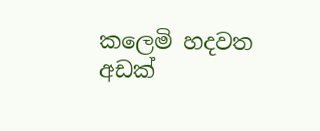කලෙමි හදවත
අඩක්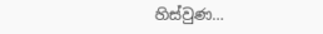හිස්වුණ...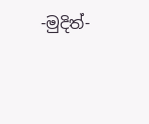-මුදිත්-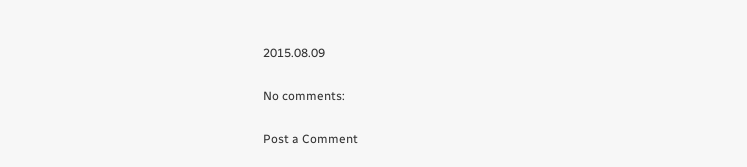2015.08.09

No comments:

Post a Comment